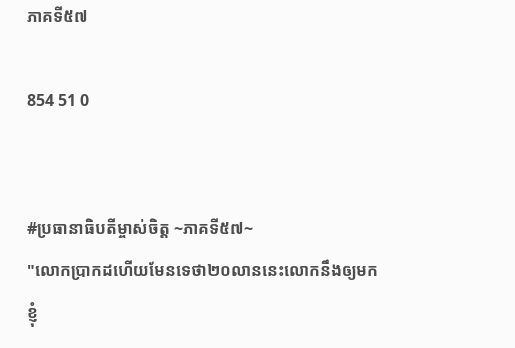ភាគទី៥៧

854 51 0


#ប្រធានាធិបតីម្ចាស់ចិត្ត ~ភាគទី៥៧~
"លោកប្រាកដហើយមែនទេថា២០លាននេះលោកនឹងឲ្យមកខ្ញុំ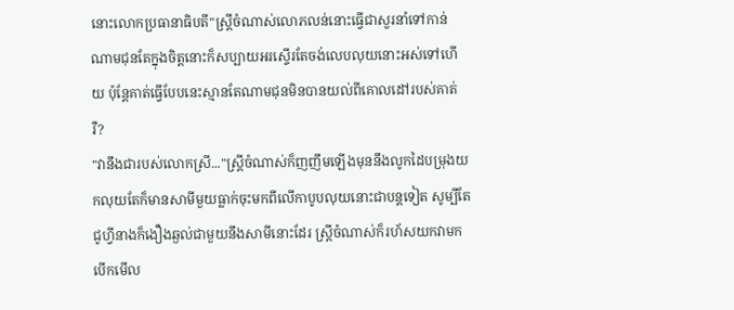នោះលោកប្រធានាធិបតី"ស្ត្រីចំណាស់លោភលន់នោះធ្វើជាសួរនាំទៅកាន់ណាមជុនតែក្នុងចិត្តនោះក៏សប្បាយអរស្ទើរតែចង់លេបលុយនោះអស់ទៅហើយ ប៉ុន្តែគាត់ធ្វើបែបនេះស្មានតែណាមជុនមិនបានយល់ពីគោលដៅរបស់គាត់រឺ?
"វានឹងជារបស់លោកស្រី..."ស្ត្រីចំណាស់ក៏ញញឹមឡើងមុននឹងលូកដៃបម្រុងយកលុយតែក៏មានសាមីមួយធ្លាក់ចុះមកពីលើកាបូបលុយនោះជាបន្តទៀត សូម្បីតែជូហ្វីនាងក៏ងឿងឆ្ងល់ជាមួយនឹងសាមីនោះដែរ ស្ត្រីចំណាស់ក៏រហ័សយកវាមកបើកមើល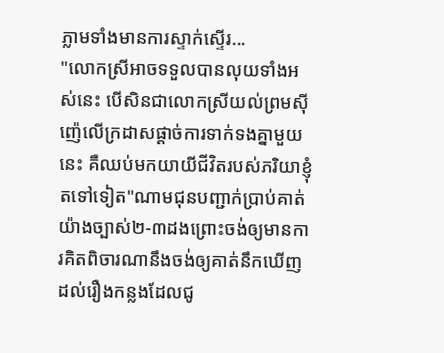ភ្លាមទាំងមានការស្ទាក់ស្ទើរ...
"លោកស្រីអាចទទួលបានលុយទាំងអស់នេះ បើសិនជាលោកស្រីយល់ព្រមសុីញ៉េលើក្រដាសផ្ដាច់ការទាក់ទងគ្នាមួយនេះ គឺឈប់មកយាយីជីវិតរបស់ភរិយាខ្ញុំតទៅទៀត"ណាមជុនបញ្ជាក់ប្រាប់គាត់យ៉ាងច្បាស់២-៣ដងព្រោះចង់ឲ្យមានការគិតពិចារណានឹងចង់ឲ្យគាត់នឹកឃើញដល់រឿងកន្លងដែលជូ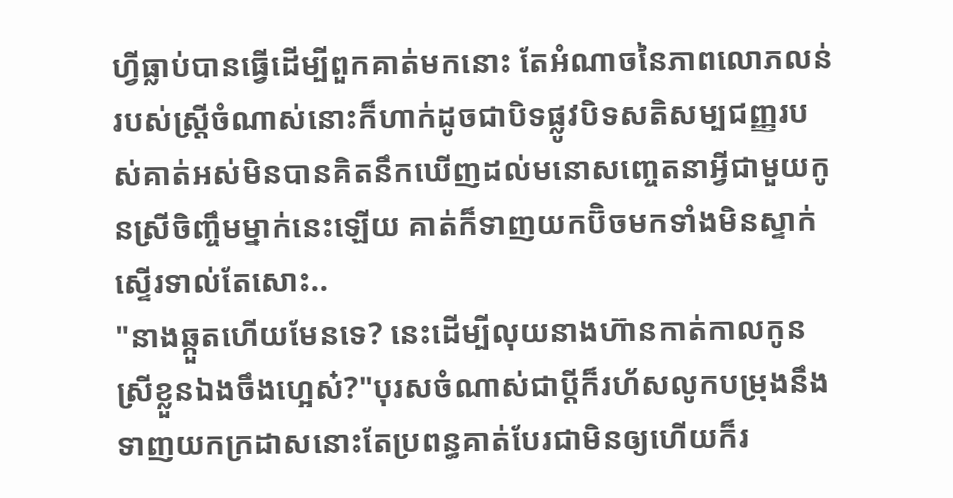ហ្វីធ្លាប់បានធ្វើដើម្បីពួកគាត់មកនោះ តែអំណាចនៃភាពលោភលន់របស់ស្ត្រីចំណាស់នោះក៏ហាក់ដូចជាបិទផ្លូវបិទសតិសម្បជញ្ញរបស់គាត់អស់មិនបានគិតនឹកឃើញដល់មនោសញ្ចេតនាអ្វីជាមួយកូនស្រីចិញ្ចឹមម្នាក់នេះឡើយ គាត់ក៏ទាញយកប៊ិចមកទាំងមិនស្ទាក់ស្ទើរទាល់តែសោះ..
"នាងឆ្កួតហើយមែនទេ? នេះដើម្បីលុយនាងហ៊ានកាត់កាលកូនស្រីខ្លួនឯងចឹងហ្អេស៎?"បុរសចំណាស់ជាប្ដីក៏រហ័សលូកបម្រុងនឹងទាញយកក្រដាសនោះតែប្រពន្ធគាត់បែរជាមិនឲ្យហើយក៏រ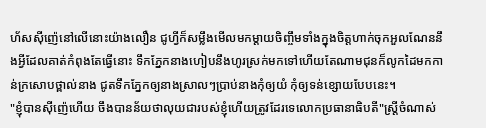ហ័សសុីញ៉េនៅលើនោះយ៉ាងលឿន ជូហ្វីក៏សម្លឹងមើលមកម្ដាយចិញ្ចឹមទាំងក្នុងចិត្តហាក់ចុកអួលណែននឹងអ្វីដែលគាត់កំពុងតែធ្វើនោះ ទឹកភ្នែកនាងហៀបនឹងហូរស្រក់មកទៅហើយតែណាមជុនក៏លូកដៃមកកាន់ក្រសោបថ្ពាល់នាង ជូតទឹកភ្នែកឲ្យនាងស្រាលៗប្រាប់នាងកុំឲ្យយំ កុំឲ្យទន់ខ្សោយបែបនេះ។
"ខ្ញុំបានសុីញ៉េហើយ ចឹងបានន័យថាលុយជារបស់ខ្ញុំហើយត្រូវដែរទេលោកប្រធានាធិបតី"ស្ត្រីចំណាស់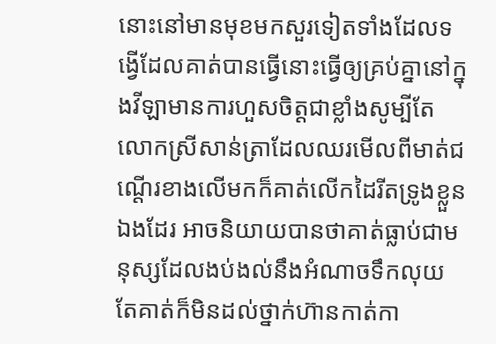នោះនៅមានមុខមកសួរទៀតទាំងដែលទង្វើដែលគាត់បានធ្វើនោះធ្វើឲ្យគ្រប់គ្នានៅក្នុងវីឡាមានការហួសចិត្តជាខ្លាំងសូម្បីតែលោកស្រីសាន់ត្រាដែលឈរមើលពីមាត់ជណ្ដើរខាងលើមកក៏គាត់លើកដៃរីតទ្រូងខ្លួនឯងដែរ អាចនិយាយបានថាគាត់ធ្លាប់ជាមនុស្សដែលងប់ងល់នឹងអំណាចទឹកលុយតែគាត់ក៏មិនដល់ថ្នាក់ហ៊ានកាត់កា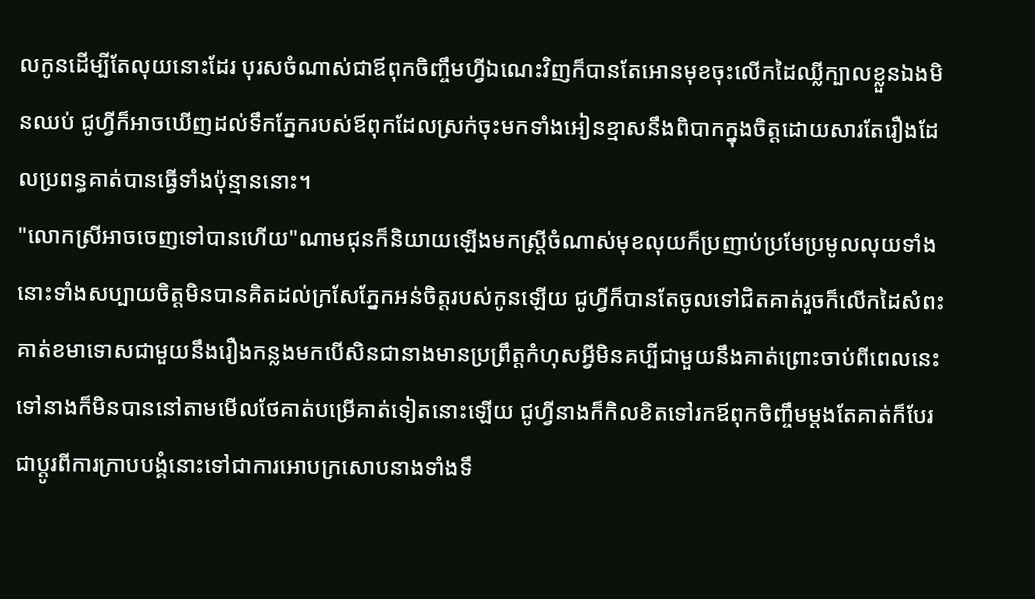លកូនដើម្បីតែលុយនោះដែរ បុរសចំណាស់ជាឪពុកចិញ្ចឹមហ្វីឯណេះវិញក៏បានតែអោនមុខចុះលើកដៃឈ្លីក្បាលខ្លួនឯងមិនឈប់ ជូហ្វីក៏អាចឃើញដល់ទឹកភ្នែករបស់ឪពុកដែលស្រក់ចុះមកទាំងអៀនខ្មាសនឹងពិបាកក្នុងចិត្តដោយសារតែរឿងដែលប្រពន្ធគាត់បានធ្វើទាំងប៉ុន្មាននោះ។
"លោកស្រីអាចចេញទៅបានហើយ"ណាមជុនក៏និយាយឡើងមកស្ត្រីចំណាស់មុខលុយក៏ប្រញាប់ប្រមែប្រមូលលុយទាំងនោះទាំងសប្បាយចិត្តមិនបានគិតដល់ក្រសែភ្នែកអន់ចិត្តរបស់កូនឡើយ ជូហ្វីក៏បានតែចូលទៅជិតគាត់រួចក៏លើកដៃសំពះគាត់ខមាទោសជាមួយនឹងរឿងកន្លងមកបើសិនជានាងមានប្រព្រឹត្តកំហុសអ្វីមិនគប្បីជាមួយនឹងគាត់ព្រោះចាប់ពីពេលនេះទៅនាងក៏មិនបាននៅតាមមើលថែគាត់បម្រើគាត់ទៀតនោះឡើយ ជូហ្វីនាងក៏កិលខិតទៅរកឪពុកចិញ្ចឹមម្ដងតែគាត់ក៏បែរជាប្ដូរពីការក្រាបបង្គំនោះទៅជាការអោបក្រសោបនាងទាំងទឹ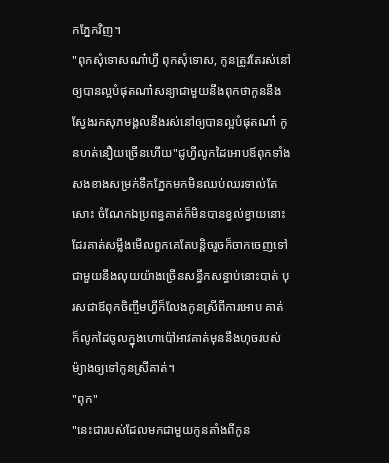កភ្នែកវិញ។
"ពុកសុំទោសណា៎ហ្វី ពុកសុំទោស, កូនត្រូវតែរស់នៅឲ្យបានល្អបំផុតណា៎សន្យាជាមួយនឹងពុកថាកូននឹងស្វែងរកសុភមង្គលនឹងរស់នៅឲ្យបានល្អបំផុតណា៎ កូនហត់នឿយច្រើនហើយ"ជូហ្វីលូកដៃអោបឪពុកទាំងសងខាងសម្រក់ទឹកភ្នែកមកមិនឈប់ឈរទាល់តែសោះ ចំណែកឯប្រពន្ធគាត់ក៏មិនបានខ្វល់ខ្វាយនោះដែរគាត់សម្លឹងមើលពួកគេតែបន្តិចរួចក៏ចាកចេញទៅជាមួយនឹងលុយយ៉ាងច្រើនសន្ធឹកសន្ធាប់នោះបាត់ បុរសជាឪពុកចិញ្ចឹមហ្វីក៏លែងកូនស្រីពីការអោប គាត់ក៏លូកដៃចូលក្នុងហោប៉ៅអាវគាត់មុននឹងហុចរបស់ម៉្យាងឲ្យទៅកូនស្រីគាត់។
"ពុក"
"នេះជារបស់ដែលមកជាមួយកូនតាំងពីកូន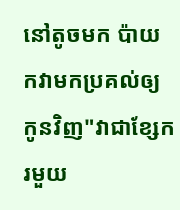នៅតូចមក ប៉ាយកវាមកប្រគល់ឲ្យកូនវិញ"វាជាខ្សែករមួយ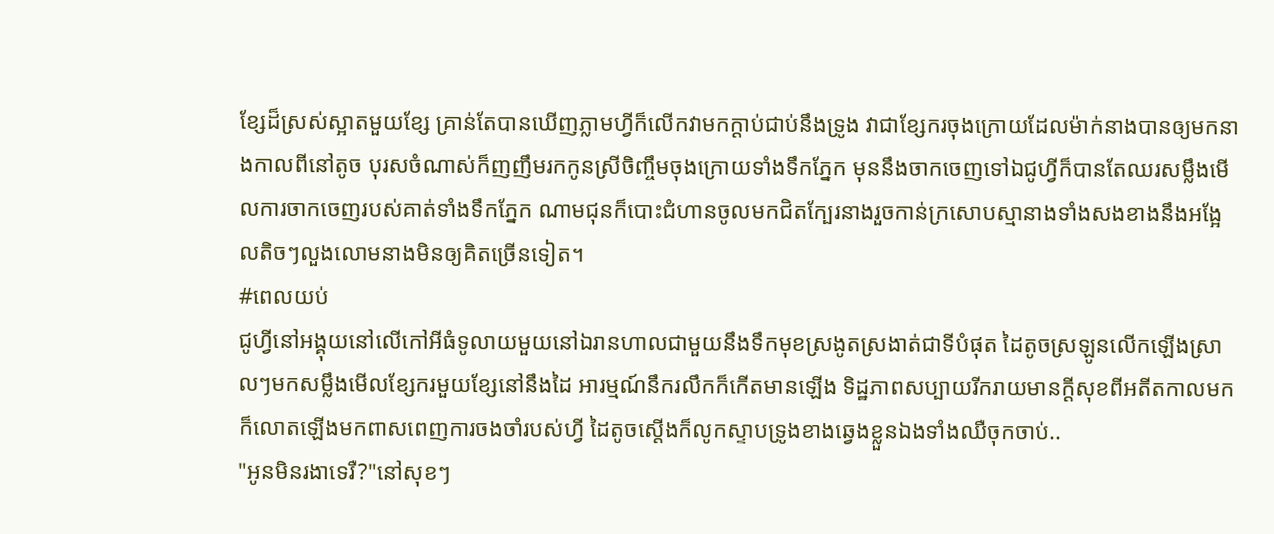ខ្សែដ៏ស្រស់ស្អាតមួយខ្សែ គ្រាន់តែបានឃើញភ្លាមហ្វីក៏លើកវាមកក្ដាប់ជាប់នឹងទ្រូង វាជាខ្សែករចុងក្រោយដែលម៉ាក់នាងបានឲ្យមកនាងកាលពីនៅតូច បុរសចំណាស់ក៏ញញឹមរកកូនស្រីចិញ្ចឹមចុងក្រោយទាំងទឹកភ្នែក មុននឹងចាកចេញទៅឯជូហ្វីក៏បានតែឈរសម្លឹងមើលការចាកចេញរបស់គាត់ទាំងទឹកភ្នែក ណាមជុនក៏បោះជំហានចូលមកជិតក្បែរនាងរួចកាន់ក្រសោបស្មានាងទាំងសងខាងនឹងអង្អែលតិចៗលួងលោមនាងមិនឲ្យគិតច្រើនទៀត។
#ពេលយប់
ជូហ្វីនៅអង្គុយនៅលើកៅអីធំទូលាយមួយនៅឯរានហាលជាមួយនឹងទឹកមុខស្រងូតស្រងាត់ជាទីបំផុត ដៃតូចស្រឡូនលើកឡើងស្រាលៗមកសម្លឹងមើលខ្សែករមួយខ្សែនៅនឹងដៃ អារម្មណ៍នឹករលឹកក៏កើតមានឡើង ទិដ្ឋភាពសប្បាយរីករាយមានក្ដីសុខពីអតីតកាលមកក៏លោតឡើងមកពាសពេញការចងចាំរបស់ហ្វី ដៃតូចស្ដើងក៏លូកស្ទាបទ្រូងខាងឆ្វេងខ្លួនឯងទាំងឈឺចុកចាប់..
"អូនមិនរងាទេរឺ?"នៅសុខៗ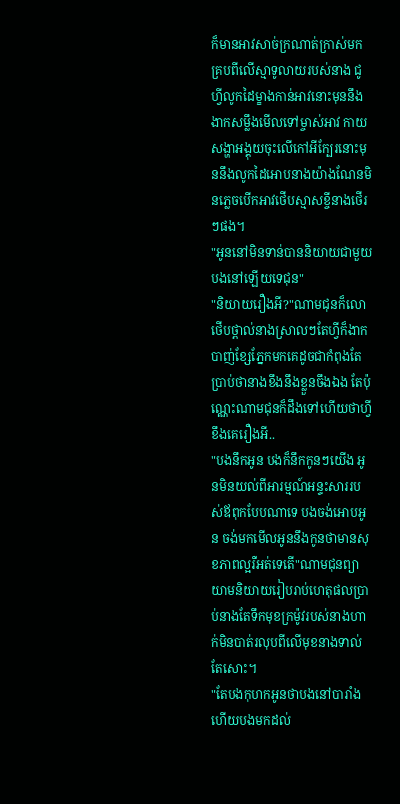ក៏មានអាវសាច់ក្រណាត់ក្រាស់មកគ្របពីលើស្មាទូលាយរបស់នាង ជូហ្វីលូកដៃម្ខាងកាន់អាវនោះមុននឹងងាកសម្លឹងមើលទៅម្ចាស់អាវ កាយសង្ហាអង្គុយចុះលើកៅអីក្បែរនោះមុននឹងលូកដៃអោបនាងយ៉ាងណែនមិនភ្លេចបើកអាវថើបស្មាសខ្ចីនាងថើរៗផង។
"អូននៅមិនទាន់បាននិយាយជាមួយបងនៅឡើយទេជុន"
"និយាយរឿងអី?"ណាមជុនក៏លោថើបថ្ពាល់នាងស្រាលៗតែហ្វីក៏ងាកបាញ់ខ្សែភ្នែកមកគេដូចជាកំពុងតែប្រាប់ថានាងខឹងនឹងខ្លួនចឹងឯង តែប៉ុណ្ណេះណាមជុនក៏ដឹងទៅហើយថាហ្វីខឹងគេរឿងអី..
"បងនឹកអូន បងក៏នឹកកូនៗយើង អូនមិនយល់ពីអារម្មណ៍អន្ទះសាររបស់ឪពុកបែបណាទេ បងចង់អោបអូន ចង់មកមើលអូននឹងកូនថាមានសុខភាពល្អរឺអត់ទេតើ"ណាមជុនព្យាយាមនិយាយរៀបរាប់ហេតុផលប្រាប់នាងតែទឹកមុខក្រម៉ូវរបស់នាងហាក់មិនបាត់រលុបពីលើមុខនាងទាល់តែសោះ។
"តែបងកុហកអូនថាបងនៅបារាំង ហើយបងមកដល់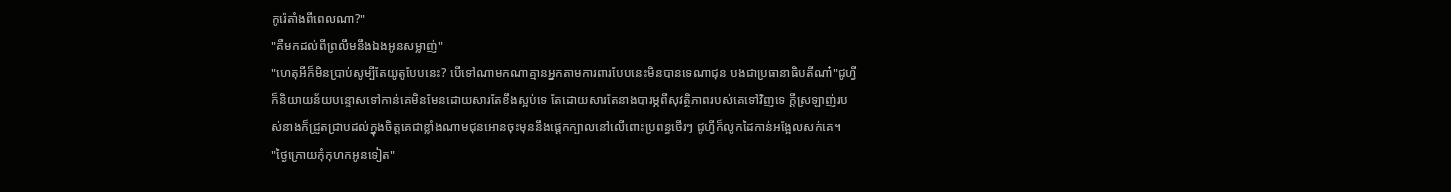កូរ៉េតាំងពីពេលណា?"
"គឺមកដល់ពីព្រលឹមនឹងឯងអូនសម្លាញ់"
"ហេតុអីក៏មិនប្រាប់សូម្បីតែយូតូបែបនេះ? បើទៅណាមកណាគ្មានអ្នកតាមការពារបែបនេះមិនបានទេណាជុន បងជាប្រធានាធិបតីណា៎"ជូហ្វីក៏និយាយន័យបន្ទោសទៅកាន់គេមិនមែនដោយសារតែខឹងស្អប់ទេ តែដោយសារតែនាងបារម្ភពីសុវត្ថិភាពរបស់គេទៅវិញទេ ក្ដីស្រឡាញ់របស់នាងក៏ជ្រួតជ្រាបដល់ក្នុងចិត្តគេជាខ្លាំងណាមជុនអោនចុះមុននឹងផ្ដេកក្បាលនៅលើពោះប្រពន្ធថើរៗ ជូហ្វីក៏លូកដៃកាន់អង្អែលសក់គេ។
"ថ្ងៃក្រោយកុំកុហកអូនទៀត"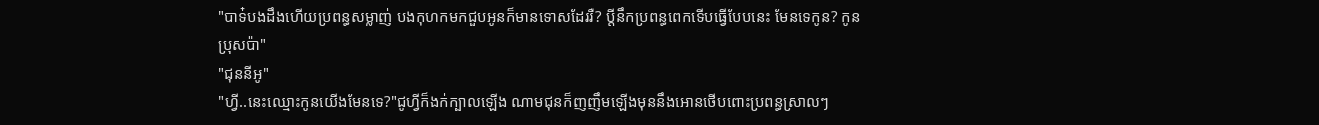"បាទ៎បងដឹងហើយប្រពន្ធសម្លាញ់ បងកុហកមកជួបអូនក៏មានទោសដែររឺ? ប្ដីនឹកប្រពន្ធពេកទើបធ្វើបែបនេះ មែនទេកូន? កូនប្រុសប៉ា"
"ជុននីអូ"
"ហ្វី..នេះឈ្មោះកូនយើងមែនទេ?"ជូហ្វីក៏ងក់ក្បាលឡើង ណាមជុនក៏ញញឹមឡើងមុននឹងអោនថើបពោះប្រពន្ធស្រាលៗ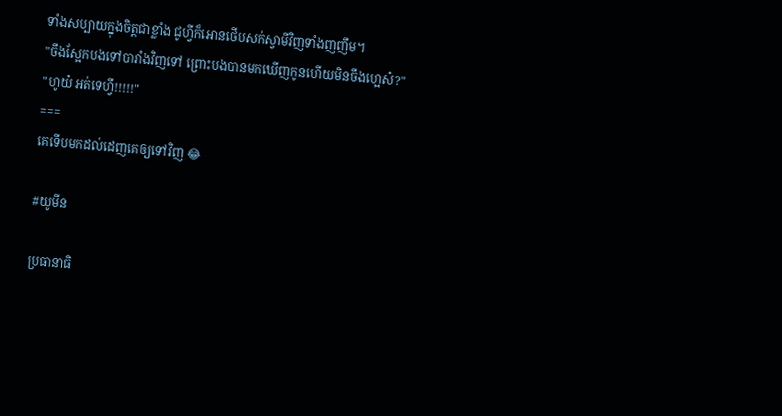ទាំងសប្បាយក្នុងចិត្តជាខ្លាំង ជូហ្វីក៏អោនថើបសក់ស្វាមីវិញទាំងញញឹម។
"ចឹងស្អែកបងទៅបារាំងវិញទៅ ព្រោះបងបានមកឃើញកូនហើយមិនចឹងហ្អេស៎?"
"ហូយ៎ អត់ទេហ្វី!!!!!"
===
គេទើបមកដល់ដេញគេឲ្យទៅវិញ 😂

#យូមីន

ប្រធានាធិ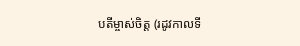បតីម្ចាស់ចិត្ត (រដូវកាលទី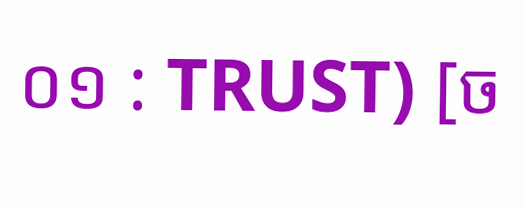០១ : TRUST) [ច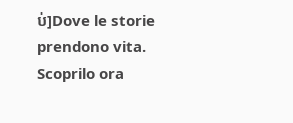ប់]Dove le storie prendono vita. Scoprilo ora